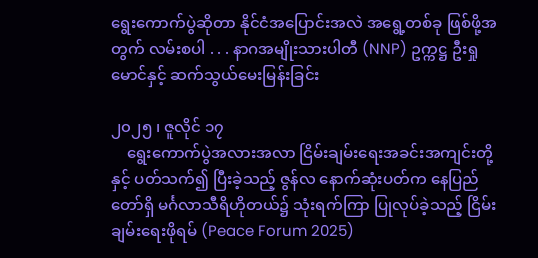ရွေးကောက်ပွဲဆိုတာ နိုင်ငံအပြောင်းအလဲ အရွေ့တစ်ခု ဖြစ်ဖို့အတွက် လမ်းစပါ . . . နာဂအမျိုးသားပါတီ (NNP) ဥက္ကဋ္ဌ ဦးရှုမောင်နှင့် ဆက်သွယ်မေးမြန်းခြင်း

၂၀၂၅ ၊ ဇူလိုင် ၁၇
    ရွေးကောက်ပွဲအလားအလာ ငြိမ်းချမ်းရေးအခင်းအကျင်းတို့နှင့် ပတ်သက်၍ ပြီးခဲ့သည့် ဇွန်လ နောက်ဆုံးပတ်က နေပြည်တော်ရှိ မင်္ဂလာသီရိဟိုတယ်၌ သုံးရက်ကြာ ပြုလုပ်ခဲ့သည့် ငြိမ်းချမ်းရေးဖိုရမ် (Peace Forum 2025)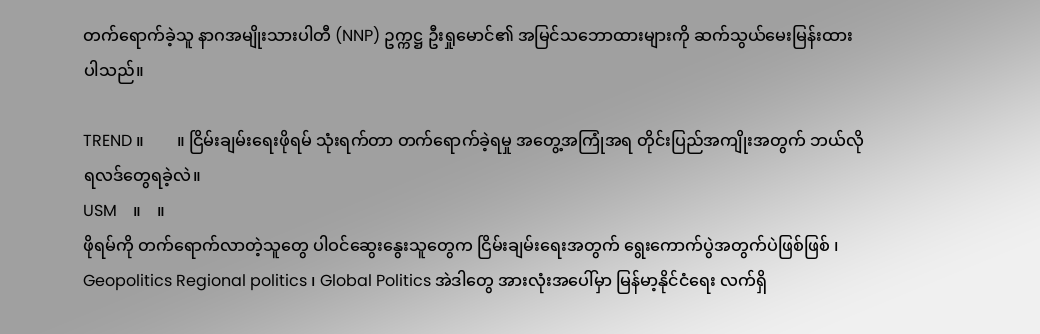တက်ရောက်ခဲ့သူ နာဂအမျိုးသားပါတီ (NNP) ဥက္ကဋ္ဌ ဦးရှုမောင်၏ အမြင်သဘောထားများကို ဆက်သွယ်မေးမြန်းထားပါသည်။

TREND ။        ။ ငြိမ်းချမ်းရေးဖိုရမ် သုံးရက်တာ တက်ရောက်ခဲ့ရမှု အတွေ့အကြုံအရ တိုင်းပြည်အကျိုးအတွက် ဘယ်လိုရလဒ်တွေရခဲ့လဲ။
USM    ။    ။
ဖိုရမ်ကို တက်ရောက်လာတဲ့သူတွေ ပါဝင်‌ဆွေးနွေးသူတွေက ငြိမ်းချမ်းရေးအတွက် ရွေးကောက်ပွဲအတွက်ပဲဖြစ်ဖြစ် ၊ Geopolitics Regional politics ၊ Global Politics အဲဒါတွေ အားလုံးအပေါ်မှာ မြန်မာ့နိုင်ငံရေး လက်ရှိ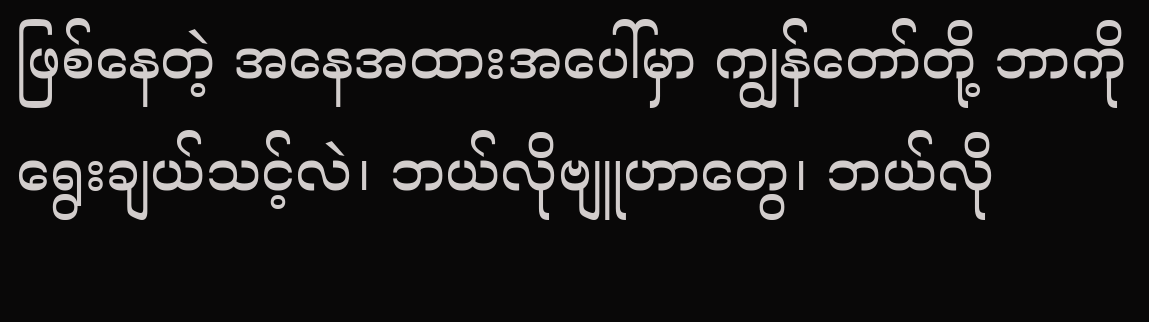ဖြစ်နေတဲ့ အနေအထားအပေါ်မှာ ကျွန်တော်တို့ ဘာကိုရွေးချယ်သင့်လဲ၊ ဘယ်လိုဗျူဟာတွေ၊ ဘယ်လို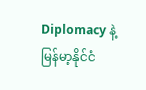Diplomacy နဲ့ မြန်မာ့နိုင်ငံ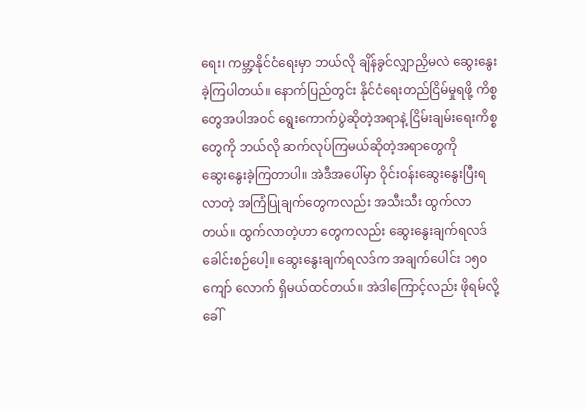ရေး၊ ကမ္ဘာ့နိုင်ငံရေးမှာ ဘယ်လို ချိန်ခွင်လျှာညှိမလဲ ဆွေးနွေး ခဲ့ကြပါတယ်။ နောက်ပြည်တွင်း နိုင်ငံရေးတည်ငြိမ်မှုရဖို့ ကိစ္စတွေအပါအဝင် ရွေးကောက်ပွဲဆိုတဲ့အရာနဲ့ ငြိမ်းချမ်းရေးကိစ္စတွေကို ဘယ်လို ဆက်လုပ်ကြမယ်ဆိုတဲ့အရာတွေကို ဆွေး‌နွေးခဲ့ကြတာပါ။ အဲဒီအပေါ်မှာ ဝိုင်းဝန်းဆွေးနွေးပြီးရလာတဲ့ အကြံပြုချက်တွေကလည်း အသီးသီး ထွက်လာတယ်။ ထွက်လာတဲ့ဟာ တွေကလည်း ဆွေး‌နွေးချက်ရလဒ် ခေါင်းစဉ်ပေါ့။ ဆွေးနွေးချက်ရလဒ်က အချက်ပေါင်း ၁၅၀ ကျော် လောက် ရှိမယ်ထင်တယ်။ အဲဒါကြောင့်လည်း ဖိုရမ်လို့ခေါ်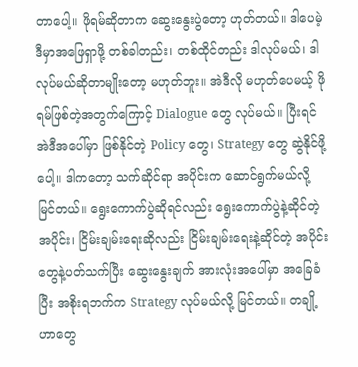တာပေါ့။ ဖိုရမ်ဆိုတာက ဆွေးနွေးပွဲတော့ ဟုတ်တယ်။ ဒါပေမဲ့ ဒီမှာအဖြေရှာဖို့ တစ်ခါတည်း၊ တစ်ထိုင်တည်း ဒါလုပ်မယ်၊ ဒါလုပ်မယ်ဆိုတာမျိုးတော့ မဟုတ်ဘူး။ အဲဒီလို မဟုတ်ပေမယ့် ဖိုရမ်ဖြစ်တဲ့အတွက်ကြောင့် Dialogue တွေ လုပ်မယ်။ ပြီးရင် အဲဒီအပေါ်မှာ ဖြစ်နိုင်တဲ့ Policy တွေ၊ Strategy တွေ ဆွဲနိုင်ဖို့ပေါ့။ ဒါကတော့ သက်ဆိုင်ရာ အပိုင်းက ဆောင်ရွက်မယ်လို့ မြင်တယ်။ ရွေးကောက်ပွဲ‌ဆိုရင်လည်း ရွေးကောက်ပွဲနဲ့ဆိုင်တဲ့အပိုင်း၊ ငြိမ်းချမ်းရေးဆိုလည်း ငြိမ်းချမ်းရေးနဲ့ဆိုင်တဲ့ အပိုင်းတွေနဲ့ပတ်သက်ပြီး ဆွေးနွေးချက် အားလုံးအပေါ်မှာ အခြေခံပြီး အစိုးရဘက်က Strategy လုပ်မယ်လို့ မြင်တယ်။ တချို့ဟာ‌တွေ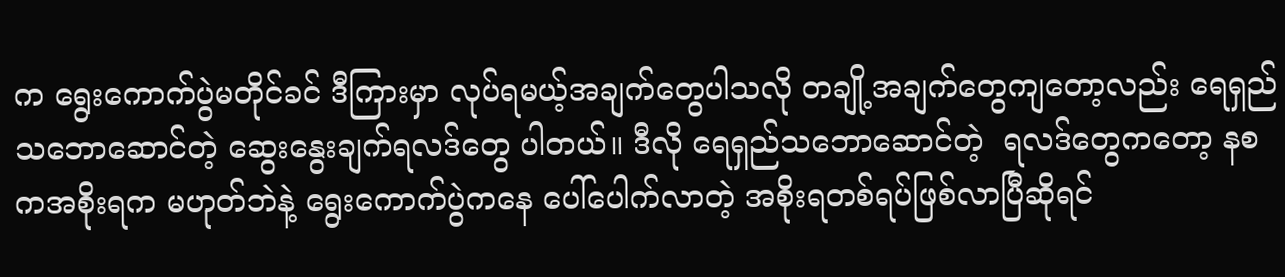က ရွေးကောက်ပွဲမတိုင်ခင် ဒီကြားမှာ လုပ်ရမယ့်အချက်တွေပါသလို တချို့အချက်တွေကျတော့လည်း ရေရှည်သဘောဆောင်တဲ့ ဆွေးနွေးချက်ရလဒ်တွေ ပါတယ်။ ဒီလို ရေရှည်သဘောဆောင်တဲ့  ရလဒ်တွေကတော့ နစကအစိုးရက မဟုတ်ဘဲနဲ့ ရွေးကောက်ပွဲကနေ ပေါ်ပေါက်လာတဲ့ အစိုးရတစ်ရပ်ဖြစ်လာပြီဆိုရင်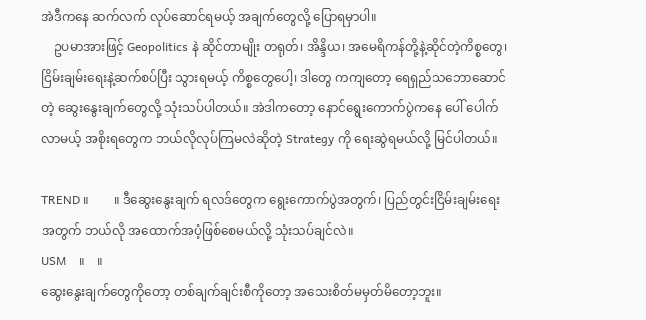အဲဒီကနေ ဆက်လက် လုပ်ဆောင်ရမယ့် အချက်‌တွေလို့ ပြောရမှာပါ။
    ဥပမာအားဖြင့် Geopolitics နဲ ဆိုင်တာမျိုး တရုတ်၊ အိန္ဒိယ၊ အမေရိကန်တို့နဲ့ဆိုင်တဲ့ကိစ္စတွေ၊ ငြိမ်းချမ်းရေးနဲ့ဆက်စပ်ပြီး သွားရမယ့် ကိစ္စတွေပေါ့၊ ဒါတွေ ကကျတော့ ရေရှည်သဘောဆောင်တဲ့ ဆွေးနွေးချက်တွေလို့ သုံးသပ်ပါတယ်။ အဲဒါကတော့ နောင်ရွေးကောက်ပွဲကနေ ပေါ် ပေါက်လာမယ့် အစိုးရတွေက ဘယ်လိုလုပ်ကြမလဲဆိုတဲ့ Strategy ကို ရေးဆွဲရမယ်လို့ မြင်ပါတယ်။

TREND ။        ။ ဒီဆွေး‌နွေးချက် ရလဒ်တွေက ရွေးကောက်ပွဲအတွက်၊ ပြည်တွင်းငြိမ်းချမ်းရေးအတွက် ဘယ်လို အထောက်အပံ့ဖြစ်စေမယ်လို့ သုံးသပ်ချင်လဲ။
USM    ။    ။
ဆွေး‌နွေးချက်‌တွေကိုတော့ တစ်ချက်ချင်းစီကိုတော့ အသေးစိတ်မမှတ်မိတော့ဘူး။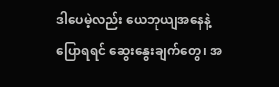ဒါပေမဲ့လည်း ယေဘုယျအနေနဲ့ ပြောရရင် ဆွေး‌နွေးချက်တွေ၊ အ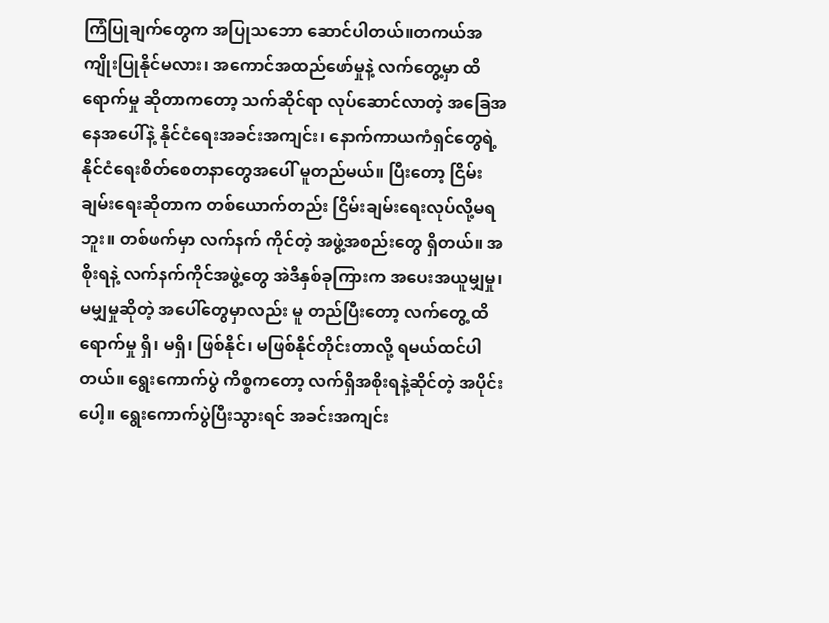ကြံပြုချက်တွေက အပြုသဘော ဆောင်ပါတယ်။တကယ်အကျိုးပြုနိုင်မလား၊ အကောင်အထည်ဖော်မှုနဲ့ လက်တွေ့မှာ ထိရောက်မှု ဆိုတာကတော့ သက်ဆိုင်ရာ လုပ်ဆောင်လာတဲ့ အခြေအနေအပေါ်နဲ့ နိုင်ငံရေးအခင်းအကျင်း၊ နောက်ကာယကံရှင်တွေရဲ့ နိုင်ငံရေးစိတ်စေတနာ‌တွေအပေါ် မူတည်မယ်။ ပြီးတော့ ငြိမ်းချမ်းရေးဆိုတာက တစ်‌ယောက်တည်း ငြိမ်းချမ်းရေးလုပ်လို့မရဘူး။ တစ်ဖက်မှာ လက်နက် ကိုင်တဲ့ အဖွဲ့အစည်းတွေ ရှိတယ်။ အစိုးရနဲ့ လက်နက်ကိုင်အဖွဲ့တွေ အဲဒီနှစ်ခုကြားက အပေးအယူမျှမှု၊ မမျှမှုဆိုတဲ့ အပေါ်တွေမှာလည်း မူ တည်ပြီးတော့ လက်တွေ့ ထိရောက်မှု ရှိ၊ မရှိ၊ ဖြစ်နိုင်၊ မဖြစ်နိုင်တိုင်းတာလို့ ရမယ်ထင်ပါတယ်။ ရွေးကောက်ပွဲ ကိစ္စကတော့ လက်ရှိအစိုးရနဲ့ဆိုင်တဲ့ အပိုင်းပေါ့။ ရွေးကောက်ပွဲပြီးသွားရင် အခင်းအကျင်း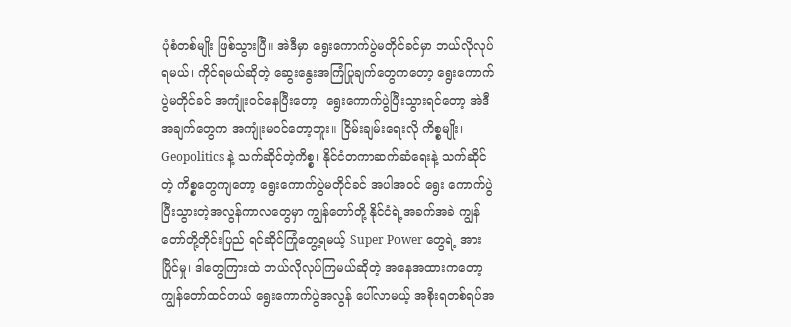ပုံစံတစ်မျိုး ဖြစ်သွားပြီ။ အဲဒီမှာ ရွေးကောက်ပွဲမတိုင်ခင်မှာ ဘယ်လိုလုပ် ရမယ်၊ ကိုင်ရမယ်ဆိုတဲ့ ဆွေးနွေးအကြံပြုချက်တွေကတော့ ရွေးကောက်ပွဲမတိုင်ခင် အကျုံးဝင်နေပြီးတော့  ရွေးကောက်ပွဲပြီးသွားရင်တော့ အဲဒီအချက်‌တွေက အကျုံးမဝင်တော့ဘူး။ ငြိမ်းချမ်းရေးလို ကိစ္စမျိုး၊ Geopolitics နဲ့ သက်ဆိုင်တဲ့ကိစ္စ၊ နိုင်ငံတကာဆက်ဆံရေးနဲ့ သက်ဆိုင်တဲ့ ကိစ္စ‌တွေကျတော့ ရွေးကောက်ပွဲမတိုင်ခင် အပါအဝင် ရွေး ကောက်ပွဲပြီးသွားတဲ့အလွန်ကာလတွေမှာ ကျွန်တော်တို့ နိုင်ငံရဲ့အခက်အခဲ ကျွန်တော်တို့တိုင်းပြည် ရင်ဆိုင်ကြုံတွေ့ရမယ့် Super Power တွေရဲ့ အားပြိုင်မှု၊ ဒါတွေကြားထဲ ဘယ်လိုလုပ်ကြမယ်ဆိုတဲ့ အနေအထားကတော့ ကျွန်တော်ထင်တယ် ရွေးကောက်ပွဲအလွန် ပေါ်လာမယ့် အစိုးရတစ်ရပ်အ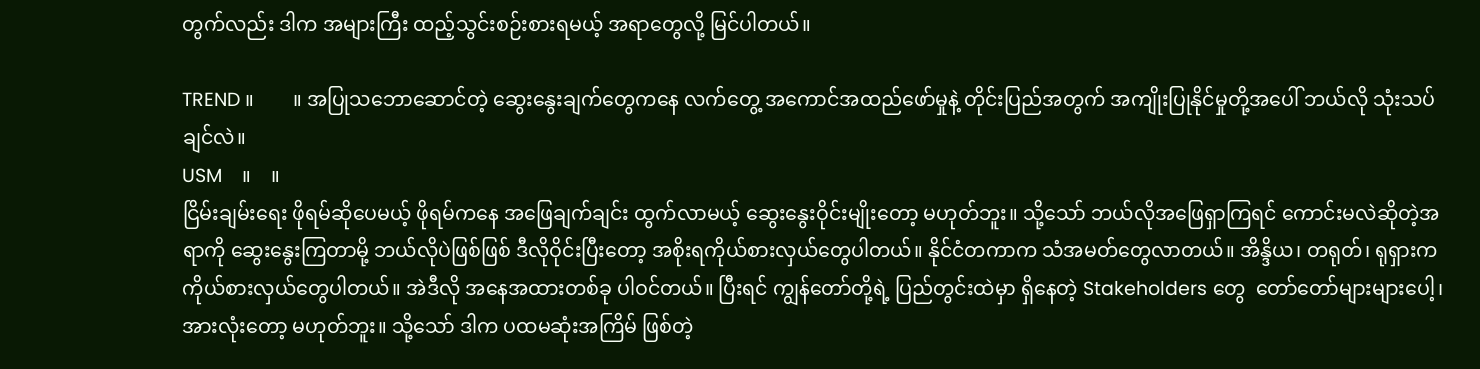တွက်လည်း ဒါက အများကြီး ထည့်သွင်းစဉ်းစားရမယ့် အရာတွေလို့ မြင်ပါတယ်။

TREND ။        ။ အပြုသဘောဆောင်တဲ့ ဆွေးနွေးချက်တွေကနေ လက်တွေ့ အကောင်အထည်ဖော်မှုနဲ့ တိုင်းပြည်အတွက် အကျိုးပြုနိုင်မှုတို့အပေါ် ဘယ်လို သုံးသပ်ချင်လဲ။
USM    ။    ။
ငြိမ်းချမ်းရေး ဖိုရမ်ဆိုပေမယ့် ဖိုရမ်ကနေ အဖြေချက်ချင်း ထွက်လာမယ့် ဆွေးနွေးဝိုင်းမျိုးတော့ မဟုတ်ဘူး။ သို့သော် ဘယ်လိုအဖြေရှာကြရင် ကောင်းမလဲဆိုတဲ့အရာကို ဆွေးနွေးကြတာမို့ ဘယ်လိုပဲဖြစ်ဖြစ် ဒီလိုဝိုင်းပြီးတော့ အစိုးရကိုယ်စားလှယ်တွေပါတယ်။ နိုင်ငံတကာက သံအမတ်တွေလာတယ်။ အိန္ဒိယ၊ တရုတ်၊ ရုရှားက ကိုယ်စားလှယ်တွေပါတယ်။ အဲဒီလို အနေအထားတစ်ခု ပါဝင်တယ်။ ပြီးရင် ကျွန်တော်တို့ရဲ့ ပြည်တွင်းထဲမှာ ရှိနေတဲ့ Stakeholders တွေ  တော်တော်များများပေါ့၊ အားလုံးတော့ မဟုတ်ဘူး။ သို့သော် ဒါက ပထမဆုံးအကြိမ် ဖြစ်တဲ့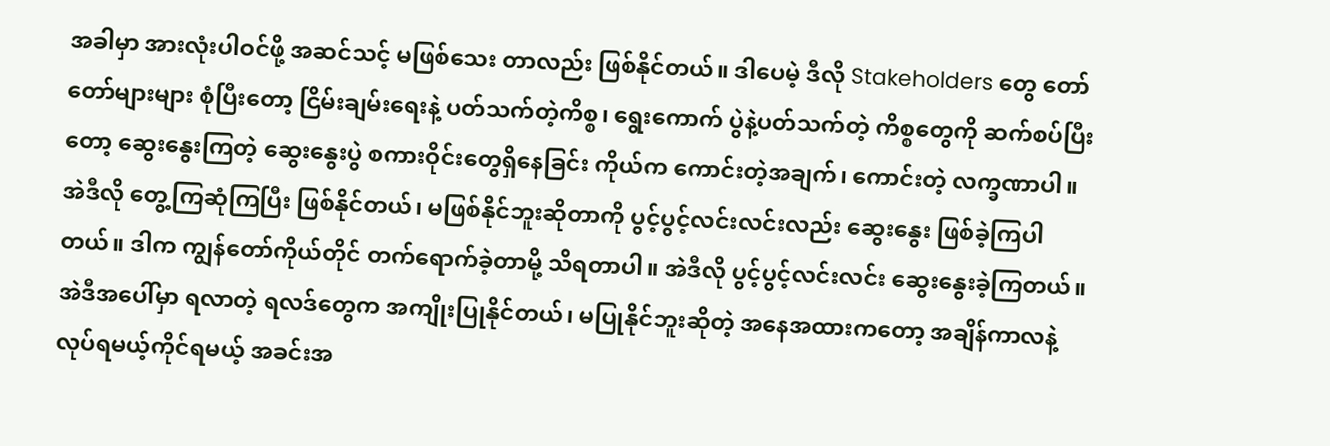အခါမှာ အားလုံးပါဝင်ဖို့ အဆင်သင့် မဖြစ်သေး တာလည်း ဖြစ်နိုင်တယ်။ ဒါပေမဲ့ ဒီလို Stakeholders တွေ တော်တော်များများ စုံပြီးတော့ ငြိမ်းချမ်းရေးနဲ့ ပတ်သက်တဲ့ကိစ္စ၊ ရွေးကောက် ပွဲနဲ့ပတ်သက်တဲ့ ကိစ္စတွေကို ဆက်စပ်ပြီးတော့ ဆွေး‌နွေးကြတဲ့ ဆွေးနွေးပွဲ စကားဝိုင်းတွေရှိနေခြင်း ကိုယ်က ကောင်းတဲ့အချက်၊ ကောင်းတဲ့ လက္ခဏာပါ။ အဲဒီလို တွေ့ကြဆုံကြပြီး ဖြစ်နိုင်တယ်၊ မဖြစ်နိုင်ဘူးဆိုတာကို ပွင့်ပွင့်လင်းလင်းလည်း ဆွေးနွေး ဖြစ်ခဲ့ကြပါတယ်။ ဒါက ကျွန်တော်ကိုယ်တိုင် တက်ရောက်ခဲ့တာမို့ သိရတာပါ။ အဲဒီလို ပွင့်ပွင့်လင်းလင်း ဆွေးနွေးခဲ့ကြတယ်။ အဲဒီအပေါ်မှာ ရလာတဲ့ ရလဒ်တွေက အကျိုးပြုနိုင်တယ်၊ မပြုနိုင်ဘူးဆိုတဲ့ အနေအထားကတော့ အချိန်ကာလနဲ့ လုပ်ရမယ့်ကိုင်ရမယ့် အခင်းအ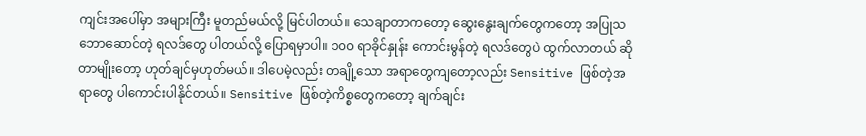ကျင်းအပေါ်မှာ အများကြီး မူတည်မယ်လို့ မြင်ပါတယ်။ သေချာတာကတော့ ဆွေးနွေးချက်တွေကတော့ အပြုသဘောဆောင်တဲ့ ရလဒ်တွေ ပါတယ်လို့ ပြောရမှာပါ။ ၁၀၀ ရာခိုင်နှုန်း ကောင်းမွန်တဲ့ ရလဒ်တွေပဲ ထွက်လာတယ် ဆိုတာမျိုးတော့ ဟုတ်ချင်မှဟုတ်မယ်။ ဒါပေမဲ့လည်း တချို့သော အရာတွေကျတော့လည်း Sensitive ဖြစ်တဲ့အရာတွေ ပါကောင်းပါနိုင်တယ်။ Sensitive ဖြစ်တဲ့ကိစ္စတွေကတော့ ချက်ချင်း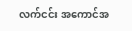လက်ငင်း အကောင်အ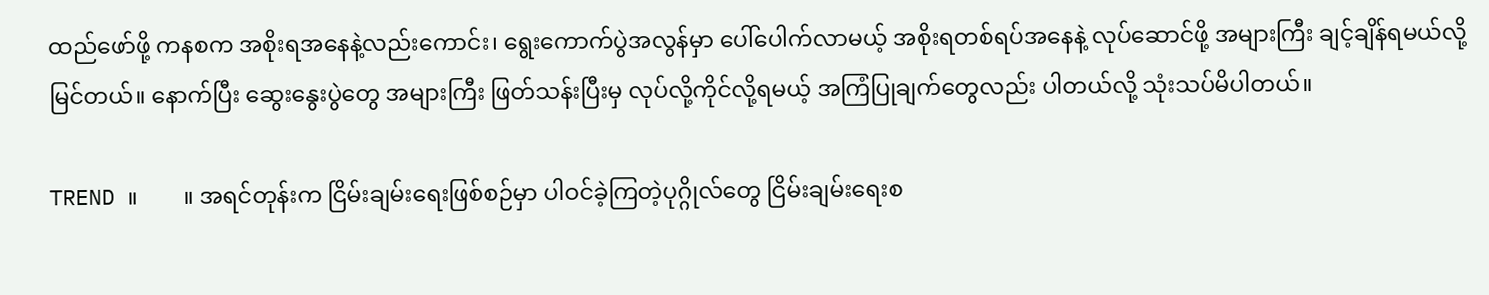ထည်ဖော်ဖို့ ကနစက အစိုးရအနေနဲ့လည်းကောင်း၊ ရွေးကောက်ပွဲအလွန်မှာ ပေါ်ပေါက်လာမယ့် အစိုးရတစ်ရပ်အနေနဲ့ လုပ်ဆောင်ဖို့ အများကြီး ချင့်ချိန်ရမယ်လို့ မြင်တယ်။ နောက်ပြီး ဆွေးနွေးပွဲတွေ အများကြီး ဖြတ်သန်းပြီးမှ လုပ်လို့ကိုင်လို့ရမယ့် အကြံပြုချက်တွေလည်း ပါတယ်လို့ သုံးသပ်မိပါတယ်။

TREND ။        ။ အရင်တုန်းက ငြိမ်းချမ်းရေးဖြစ်စဉ်မှာ ပါဝင်ခဲ့ကြတဲ့ပုဂ္ဂိုလ်တွေ ငြိမ်းချမ်းရေးစ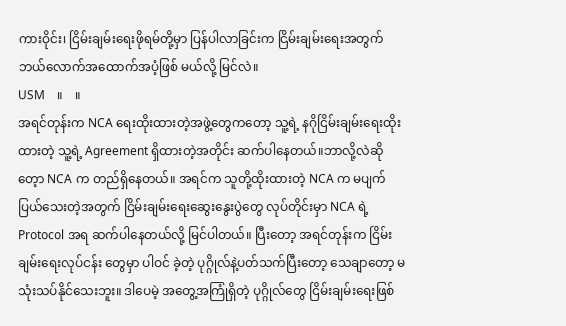ကားဝိုင်း၊ ငြိမ်းချမ်းရေးဖိုရမ်တို့မှာ ပြန်ပါလာခြင်းက ငြိမ်းချမ်းရေးအတွက် ဘယ်လောက်အထောက်အပံ့ဖြစ် မယ်လို့ မြင်လဲ။
USM    ။    ။
အရင်တုန်းက NCA ရေးထိုးထားတဲ့အဖွဲ့တွေကတော့ သူ့ရဲ့ နဂိုငြိမ်းချမ်းရေးထိုးထားတဲ့ သူ့ရဲ့ Agreement ရှိထားတဲ့အတိုင်း ဆက်ပါနေတယ်။ဘာလို့လဲဆိုတေ့ာ NCA က တည်ရှိနေတယ်။ အရင်က သူတို့ထိုးထားတဲ့ NCA က မပျက်ပြယ်သေးတဲ့အတွက် ငြိမ်းချမ်းရေးဆွေးနွေးပွဲတွေ လုပ်တိုင်းမှာ NCA ရဲ့ Protocol အရ ဆက်ပါနေတယ်လို့ မြင်ပါတယ်။ ပြီးတော့ အရင်တုန်းက ငြိမ်းချမ်းရေးလုပ်ငန်း တွေမှာ ပါဝင် ခဲ့တဲ့ ပုဂ္ဂိုလ်နဲ့ပတ်သက်ပြီးတော့ သေချာတော့ မသုံးသပ်နိုင်သေးဘူး။ ဒါပေမဲ့ အတွေ့အကြုံရှိတဲ့ ပုဂ္ဂိုလ်တွေ ငြိမ်းချမ်းရေးဖြစ်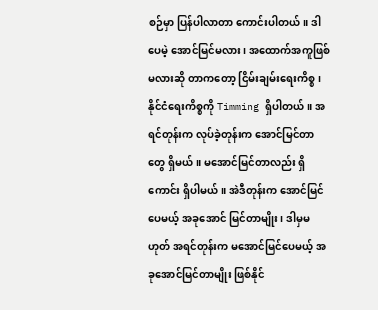စဉ်မှာ ပြန်ပါလာတာ ကောင်းပါတယ်။ ဒါပေမဲ့ အောင်မြင်မလား၊ အထောက်အကူဖြစ်မလားဆို တာကတော့ ငြိမ်းချမ်းရေးကိစ္စ၊ နိုင်ငံရေးကိစ္စကို Timming ရှိပါတယ်။ အရင်တုန်းက လုပ်ခဲ့တုန်းက အောင်မြင်တာတွေ ရှိမယ်။ မအောင်မြင်တာလည်း ရှိကောင်း ရှိပါမယ်။ အဲဒီတုန်းက အောင်မြင်ပေမယ့် အခုအောင် မြင်တာမျိုး၊ ဒါမှမဟုတ် အရင်တုန်းက မအောင်မြင်ပေမယ့် အခုအောင်မြင်တာမျိုး ဖြစ်နိုင်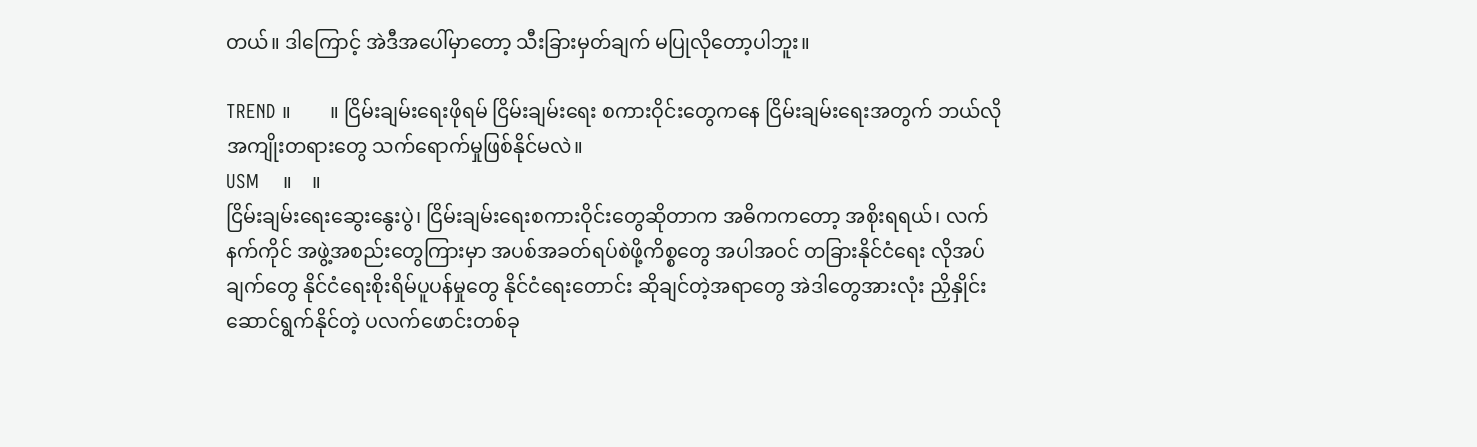တယ်။ ဒါကြောင့် အဲဒီအပေါ်မှာတော့ သီးခြားမှတ်ချက် မပြုလိုတော့ပါဘူး။

TREND ။        ။ ငြိမ်းချမ်းရေးဖိုရမ် ငြိမ်းချမ်းရေး စကားဝိုင်းတွေကနေ ငြိမ်းချမ်းရေးအတွက် ဘယ်လိုအကျိုးတရားတွေ သက်ရောက်မှုဖြစ်နိုင်မလဲ။
USM    ။    ။
ငြိမ်းချမ်းရေးဆွေးနွေးပွဲ၊ ငြိမ်းချမ်းရေးစကားဝိုင်းတွေဆိုတာက အဓိကကတော့ အစိုးရရယ်၊ လက်နက်ကိုင် အဖွဲ့အစည်းတွေကြားမှာ အပစ်အခတ်ရပ်စဲဖို့ကိစ္စတွေ အပါအဝင် တခြားနိုင်ငံရေး လိုအပ်ချက်တွေ နိုင်ငံရေးစိုးရိမ်ပူပန်မှုတွေ နိုင်ငံရေးတောင်း ဆိုချင်တဲ့အရာတွေ အဲဒါတွေအားလုံး ညှိနှိုင်း ဆောင်ရွက်နိုင်တဲ့ ပလက်ဖောင်းတစ်ခု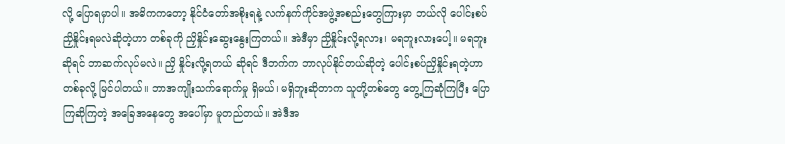လို့ ပြောရမှာပါ။ အဓိကကတော့ နိုင်ငံတော်အစိုးရနဲ့ လက်နက်ကိုင်အဖွဲ့အစည်းတွေကြားမှာ ဘယ်လို ပေါင်းစပ်ညှိနှိုင်းရမလဲဆိုတဲ့ဟာ တစ်ခုကို ညှိနှိုင်း‌ဆွေးနွေးကြတယ်။ အဲဒီမှာ ညှိနှိုင်းလို့ရလား၊ မရဘူးလားပေါ့။ မရဘူးဆိုရင် ဘာဆက်လုပ်မလဲ။ ညှိ နှိုင်းလို့ရတယ် ဆိုရင် ဒီဘက်က ဘာလုပ်နိုင်တယ်ဆိုတဲ့ ပေါင်းစပ်ညှိနှိုင်းရတဲ့ဟာ တစ်ခုလို့ မြင်ပါတယ်။ ဘာအကျိုးသက်ရောက်မှု ရှိမယ်၊ မရှိဘူးဆိုတာက သူတို့တစ်တွေ တွေ့ကြဆုံကြပြီး ပြောကြဆိုကြတဲ့ အခြေအနေတွေ အပေါ်မှာ မူတည်တယ်။ အဲဒီအ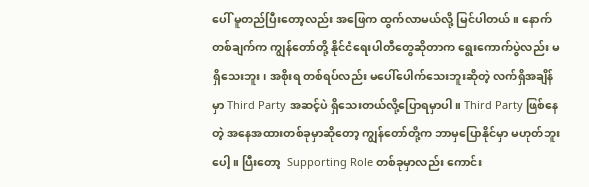ပေါ် မူတည်ပြီးတော့လည်း အဖြေက ထွက်လာမယ်လို့ မြင်ပါတယ်။ နောက်တစ်ချက်က ကျွန်တော်တို့ နိုင်ငံရေးပါတီတွေဆိုတာက ရွေးကောက်ပွဲလည်း မရှိသေးဘူး၊ အစိုးရ တစ်ရပ်လည်း မပေါ်ပေါက်သေးဘူးဆိုတဲ့ လက်ရှိအချိန်မှာ Third Party အဆင့်ပဲ ရှိသေးတယ်လို့ပြောရမှာပါ။ Third Party ဖြစ်နေတဲ့ အနေအထားတစ်ခုမှာဆိုတော့ ကျွန်တော်တို့က ဘာမှပြောနိုင်မှာ မဟုတ်ဘူးပေါ့။ ပြီးတော့  Supporting Role တစ်ခုမှာလည်း ကောင်း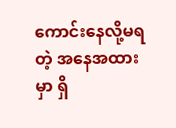ကောင်းနေလို့မရတဲ့ အနေအထားမှာ ရှိ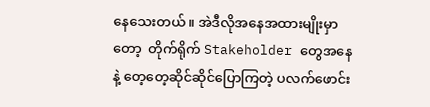နေသေးတယ်။ အဲဒီလိုအနေအထားမျိုးမှာတော့  တိုက်ရိုက် Stakeholder တွေအနေနဲ့ တေ့တေ့ဆိုင်ဆိုင်ပြောကြတဲ့ ပလက်ဖောင်း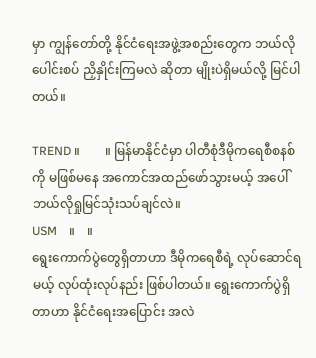မှာ ကျွန်တော်တို့ နိုင်ငံရေးအဖွဲ့အစည်းတွေက ဘယ်လိုပေါင်းစပ် ညှိနှိုင်းကြမလဲ ဆိုတာ မျိုးပဲရှိမယ်လို့ မြင်ပါတယ်။

TREND ။        ။ မြန်မာနိုင်ငံမှာ ပါတီစုံဒီမိုကရေစီစနစ်ကို မဖြစ်မနေ အကောင်အထည်ဖော်သွားမယ့် အပေါ်ဘယ်လိုရှုမြင်သုံးသပ်ချင်လဲ။
USM    ။    ။
ရွေးကောက်ပွဲတွေရှိတာဟာ ဒီမိုကရေစီရဲ့ လုပ်ဆောင်ရမယ့် လုပ်ထုံးလုပ်နည်း ဖြစ်ပါတယ်။ ရွေးကောက်ပွဲရှိတာဟာ နိုင်ငံရေးအပြောင်း အလဲ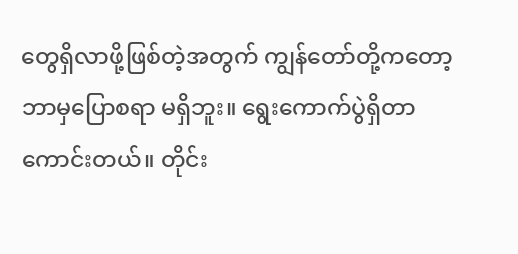တွေရှိလာဖို့ဖြစ်တဲ့အတွက် ကျွန်တော်တို့ကတော့ ဘာမှပြောစရာ မရှိဘူး။ ရွေးကောက်ပွဲရှိတာ ကောင်းတယ်။ တိုင်း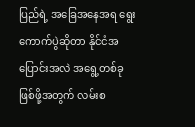ပြည်ရဲ့ အခြေအနေအရ ရွေးကောက်ပွဲဆိုတာ နိုင်ငံအပြောင်းအလဲ အရွေ့တစ်ခု ဖြစ်ဖို့အတွက် လမ်းစ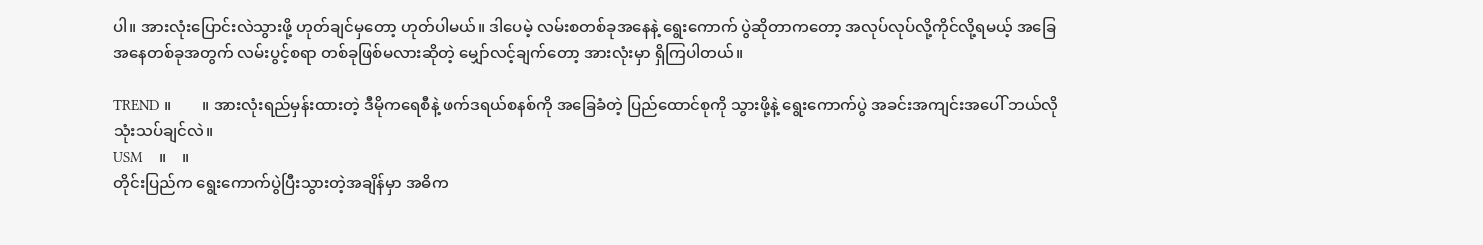ပါ။ အားလုံးပြောင်းလဲသွားဖို့ ဟုတ်ချင်မှတော့ ဟုတ်ပါမယ်။ ဒါပေမဲ့ လမ်းစတစ်ခုအနေနဲ့ ရွေးကောက် ပွဲဆိုတာကတော့ အလုပ်လုပ်လို့ကိုင်လို့ရမယ့် အခြေအနေတစ်ခုအတွက် လမ်းပွင့်စရာ တစ်ခုဖြစ်မလားဆိုတဲ့ မျှော်လင့်ချက်တော့ အားလုံးမှာ ရှိကြပါတယ်။

TREND ။        ။ အားလုံးရည်မှန်းထားတဲ့ ဒီမိုကရေစီနဲ့ ဖက်ဒရယ်စနစ်ကို အခြေခံတဲ့ ပြည်ထောင်စုကို သွားဖို့နဲ့ ရွေးကောက်ပွဲ အခင်းအကျင်းအပေါ် ဘယ်လိုသုံးသပ်ချင်လဲ။
USM    ။    ။
တိုင်းပြည်က ရွေးကောက်ပွဲပြီးသွားတဲ့အချိန်မှာ အဓိက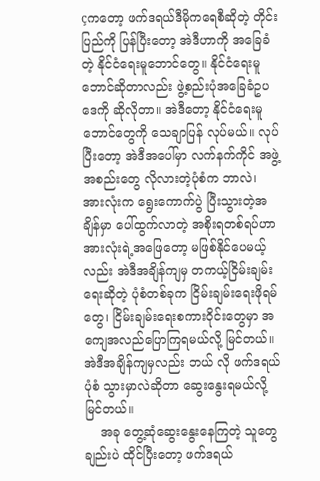çကတော့ ဖက်ဒရယ်ဒီမိုကရေစီဆိုတဲ့ တိုင်းပြည်ကို ပြန်ပြီးတော့ အဲဒီဟာကို အခြေခံတဲ့ နိုင်ငံရေးမူဘောင်တွေ။ နိုင်ငံရေးမူဘောင်ဆိုတာလည်း ဖွဲ့စည်းပုံအခြေခံဥပဒေကို ဆိုလိုတာ။ အဲဒီတော့ နိုင်ငံရေးမူဘောင်တွေကို သေချာပြန် လုပ်မယ်။ လုပ်ပြီးတော့ အဲဒီအပေါ်မှာ လက်နက်ကိုင် အဖွဲ့အစည်းတွေ လိုလားတဲ့ပုံစံက ဘာလဲ၊ အားလုံးက ရွေးကောက်ပွဲ ပြီးသွားတဲ့အချိန်မှာ ပေါ်ထွက်လာတဲ့ အစိုးရတစ်ရပ်ဟာ အားလုံးရဲ့အဖြေတော့ မဖြစ်နိုင်ပေမယ့်လည်း အဲဒီအချိန်ကျမှ တကယ့်ငြိမ်းချမ်းရေးဆိုတဲ့ ပုံစံတစ်ခုက ငြိမ်းချမ်းရေးဖိုရမ်တွေ၊ ငြိမ်းချမ်းရေးစကားဝိုင်းတွေမှာ အကျေအလည်ပြောကြရမယ်လို့ မြင်တယ်။ အဲဒီအချိန်ကျမှလည်း ဘယ် လို ဖက်ဒရယ်ပုံစံ သွားမှာလဲဆိုတာ ဆွေးနွေးရမယ်လို့ မြင်တယ်။
    အခု တွေ့ဆုံဆွေးနွေးနေကြတဲ့ သူတွေချည်းပဲ ထိုင်ပြီးတော့ ဖက်ဒရယ်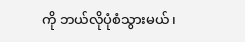ကို ဘယ်လိုပုံစံသွားမယ်၊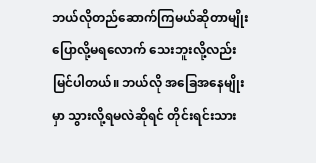ဘယ်လိုတည်ဆောက်ကြမယ်ဆိုတာမျိုး ပြောလို့မရလောက် သေးဘူးလို့လည်း မြင်ပါတယ်။ ဘယ်လို အခြေအနေမျိုးမှာ သွားလို့ရမလဲဆိုရင် တိုင်းရင်းသား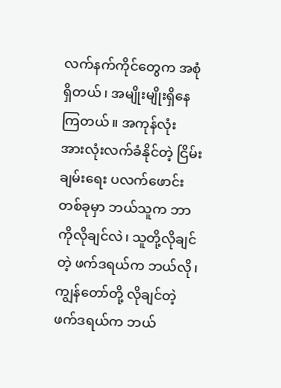လက်နက်ကိုင်တွေက အစုံရှိတယ်၊ အမျိုးမျိုးရှိနေကြတယ်။ အကုန်လုံး အားလုံးလက်ခံနိုင်တဲ့ ငြိမ်းချမ်းရေး ပလက်ဖောင်းတစ်ခုမှာ ဘယ်သူက ဘာကိုလိုချင်လဲ၊ သူတို့လိုချင်တဲ့ ဖက်ဒရယ်က ဘယ်လို၊ ကျွန်တော်တို့ လိုချင်တဲ့ ဖက်ဒရယ်က ဘယ်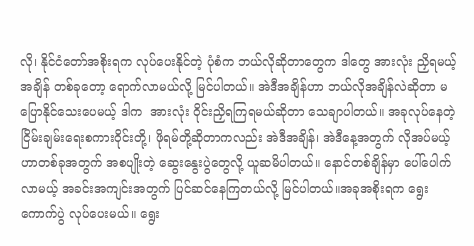လို၊ နိုင်ငံတော်အစိုးရက လုပ်ပေးနိုင်တဲ့ ပုံစံက ဘယ်လိုဆိုတာတွေက ဒါတွေ အားလုံး ညှိရမယ့်အချိန် တစ်ခုတော့ ရောက်လာမယ်လို့ မြင်ပါတယ်။ အဲဒီအချိန်ဟာ ဘယ်လိုအချိန်လဲဆိုတာ မပြောနိုင်သေးပေမယ့် ဒါက  အားလုံး ဝိုင်းညှိရကြရမယ်ဆိုတာ သေချာပါတယ်။ အခုလုပ်နေတဲ့ ငြိမ်းချမ်းရေးစကားဝိုင်းတို့၊ ဖိုရမ်တို့ဆိုတာကလည်း အဲဒီအချိန်၊ အဲဒီနေ့အတွက် လိုအပ်မယ့် ဟာတစ်ခုအတွက် အစပျိုးတဲ့ ဆွေးနွေးပွဲတွေလို့ ယူဆမိပါတယ်။ နောင်တစ်ချိန်မှာ ပေါ်ပေါက်လာမယ့် အခင်းအကျင်းအတွက် ပြင်ဆင်နေကြတယ်လို့ မြင်ပါတယ်။အခုအစိုးရက ရွေးကောက်ပွဲ လုပ်ပေးမယ်။ ရွေး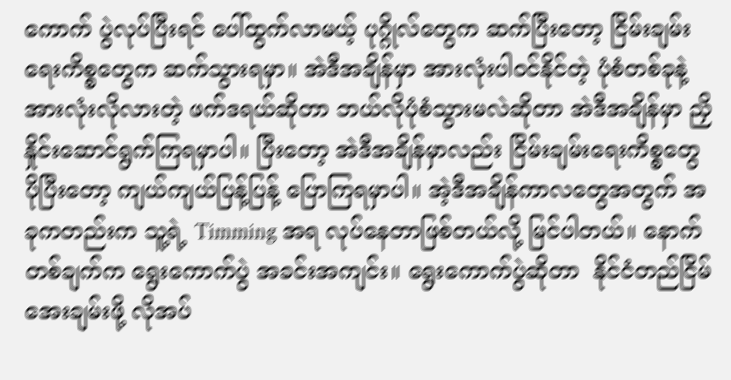ကောက် ပွဲလုပ်ပြီးရင် ပေါ်ထွက်လာမယ့် ပုဂ္ဂိုလ်တွေက ဆက်ပြီးတော့ ငြိမ်းချမ်းရေးကိစ္စတွေက ဆက်သွားရမှာ။ အဲဒီအချိန်မှာ အားလုံးပါဝင်နိုင်တဲ့ ပုံစံတစ်ခုနဲ့ အားလုံးလိုလားတဲ့ ဖက်ဒရယ်ဆိုတာ ဘယ်လိုပုံစံသွားမလဲဆိုတာ အဲဒီအချိန်မှာ ညှိနှိုင်းဆောင်ရွက်ကြရမှာပါ။ ပြီးတော့ အဲဒီအချိန်မှာလည်း ငြိမ်းချမ်းရေးကိစ္စတွေ ပိုပြီးတော့ ကျယ်ကျယ်ပြန့်ပြန့် ပြောကြရမှာပါ။ အဲ့ဒီအချိန်ကာလတွေအတွက် အခုကတည်းက သူ့ရဲ့ Timming အရ လုပ်နေတာဖြစ်တယ်လို့ မြင်ပါတယ်။ နောက်တစ်ချက်က ရွေးကောက်ပွဲ အခင်းအကျင်း။ ရွေးကောက်ပွဲဆိုတာ  နိုင်ငံတည်ငြိမ်အေးချမ်းဖို့ လိုအပ်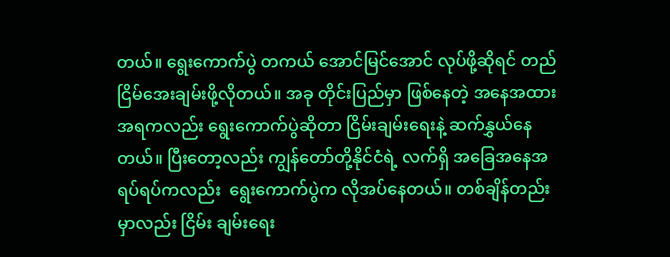တယ်။ ရွေးကောက်ပွဲ တကယ် အောင်မြင်အောင် လုပ်ဖို့ဆိုရင် တည်ငြိမ်အေးချမ်းဖို့လိုတယ်။ အခု တိုင်းပြည်မှာ ဖြစ်နေတဲ့ အနေအထားအရကလည်း ရွေးကောက်ပွဲဆိုတာ ငြိမ်းချမ်းရေးနဲ့ ဆက်နွှယ်နေတယ်။ ပြီးတော့လည်း ကျွန်တော်တို့နိုင်ငံရဲ့ လက်ရှိ အခြေအနေအရပ်ရပ်ကလည်း  ရွေးကောက်ပွဲက လိုအပ်နေတယ်။ တစ်ချိန်တည်းမှာလည်း ငြိမ်း ချမ်းရေး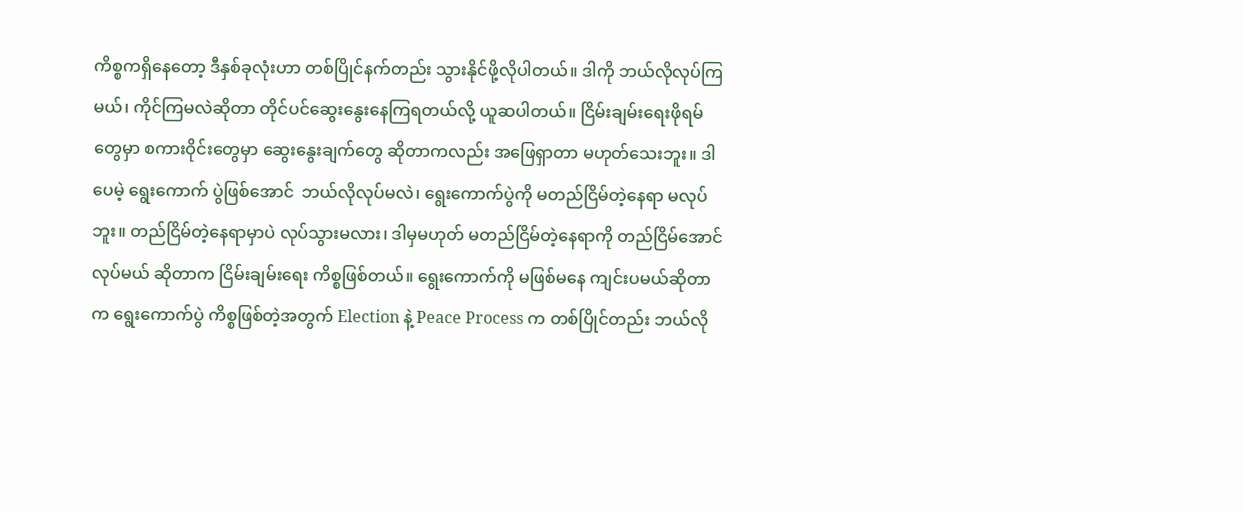ကိစ္စကရှိနေတော့ ဒီနှစ်ခုလုံးဟာ တစ်ပြိုင်နက်တည်း သွားနိုင်ဖို့လိုပါတယ်။ ဒါကို ဘယ်လိုလုပ်ကြမယ်၊ ကိုင်ကြမလဲဆိုတာ တိုင်ပင်ဆွေးနွေးနေကြရတယ်လို့ ယူဆပါတယ်။ ငြိမ်းချမ်းရေးဖိုရမ်တွေမှာ စကားဝိုင်းတွေမှာ ဆွေးနွေးချက်တွေ ဆိုတာကလည်း အဖြေရှာတာ မဟုတ်သေးဘူး။ ဒါပေမဲ့ ရွေးကောက် ပွဲဖြစ်အောင်  ဘယ်လိုလုပ်မလဲ၊ ရွေးကောက်ပွဲကို မတည်ငြိမ်တဲ့နေရာ မလုပ်ဘူး။ တည်ငြိမ်တဲ့နေရာမှာပဲ လုပ်သွားမလား၊ ဒါမှမဟုတ် မတည်ငြိမ်တဲ့နေရာကို တည်ငြိမ်အောင်လုပ်မယ် ဆိုတာက ငြိမ်းချမ်းရေး ကိစ္စဖြစ်တယ်။ ရွေးကောက်ကို မဖြစ်မနေ ကျင်းပမယ်ဆိုတာက ရွေးကောက်ပွဲ ကိစ္စဖြစ်တဲ့အတွက် Election နဲ့ Peace Process က တစ်ပြိုင်တည်း ဘယ်လို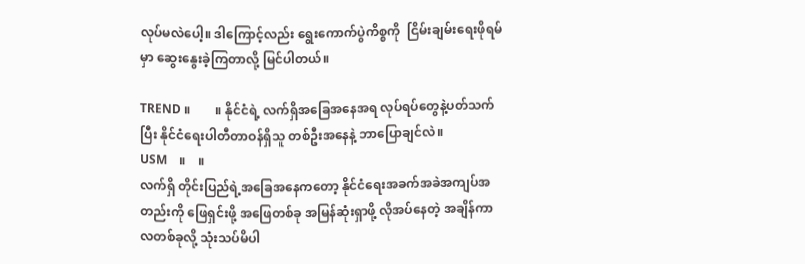လုပ်မလဲပေါ့။ ဒါကြောင့်လည်း ရွေးကောက်ပွဲကိစ္စကို  ငြိမ်းချမ်းရေးဖိုရမ်မှာ ဆွေးနွေးခဲ့ကြတာလို့ မြင်ပါတယ်။

TREND ။        ။ နိုင်ငံရဲ့ လက်ရှိအခြေအနေအရ လုပ်ရပ်တွေနဲ့ပတ်သက်ပြီး နိုင်ငံရေးပါတီတာဝန်ရှိသူ တစ်ဦးအနေနဲ့ ဘာပြောချင်လဲ။
USM    ။    ။
လက်ရှိ တိုင်းပြည်ရဲ့အခြေအနေကတော့ နိုင်ငံရေးအခက်အခဲအကျပ်အတည်းကို ဖြေရှင်းဖို့ အဖြေတစ်ခု အမြန်ဆုံးရှာဖို့ လိုအပ်နေတဲ့ အချိန်ကာလတစ်ခုလို့ သုံးသပ်မိပါ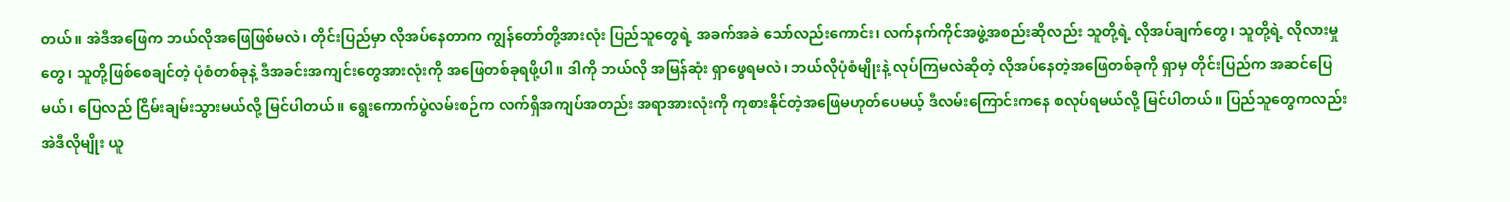တယ်။ အဲဒီအဖြေက ဘယ်လိုအဖြေဖြစ်မလဲ‌၊ တိုင်းပြည်မှာ လိုအပ်နေတာက ကျွန်တော်တို့အားလုံး ပြည်သူတွေရဲ့ အခက်အခဲ သော်လည်းကောင်း၊ လက်နက်ကိုင်အဖွဲ့အစည်းဆိုလည်း သူတို့ရဲ့ လိုအပ်ချက်တွေ၊ သူတို့ရဲ့ လိုလားမှုတွေ၊ သူတို့ဖြစ်စေချင်တဲ့ ပုံစံတစ်ခုနဲ့ ဒီအခင်းအကျင်းတွေအားလုံးကို အဖြေတစ်ခုရဖို့ပါ။ ဒါကို ဘယ်လို အမြန်ဆုံး ရှာဖွေရမလဲ၊ ဘယ်လိုပုံစံမျိုးနဲ့ လုပ်ကြမလဲဆိုတဲ့ လိုအပ်နေတဲ့အဖြေတစ်ခုကို ရှာမှ တိုင်းပြည်က အဆင်ပြေမယ်၊ ပြေလည် ငြိမ်းချမ်းသွားမယ်လို့ မြင်ပါတယ်။ ရွေးကောက်ပွဲလမ်းစဉ်က လက်ရှိအကျပ်အတည်း အရာအားလုံးကို ကုစားနိုင်တဲ့အဖြေမဟုတ်ပေမယ့် ဒီလမ်းကြောင်းကနေ စလုပ်ရမယ်လို့ မြင်ပါတယ်။ ပြည်သူတွေကလည်း အဲဒီလိုမျိုး ယူ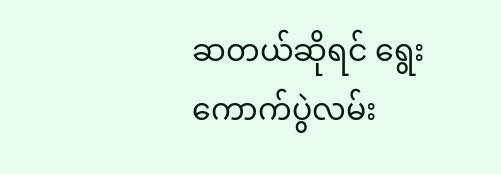ဆတယ်ဆိုရင် ရွေးကောက်ပွဲလမ်း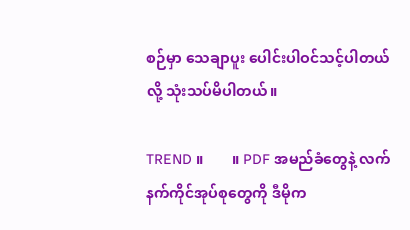စဉ်မှာ သေချာပူး ပေါင်းပါဝင်သင့်ပါတယ်လို့ သုံးသပ်မိပါတယ်။

TREND ။        ။ PDF အမည်ခံတွေနဲ့ လက်နက်ကိုင်အုပ်စုတွေကို ဒီမိုက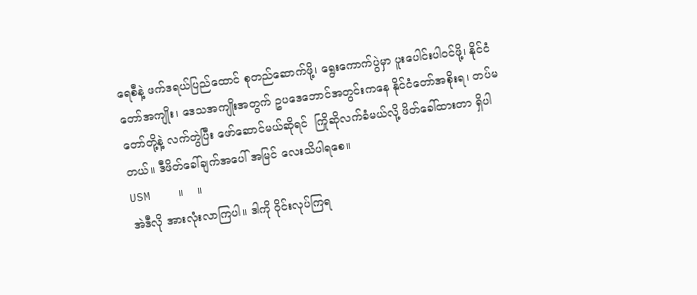ရေစီနဲ့ ဖက်ဒရယ်ပြည်ထောင် စုတည်ဆောက်ဖို့၊ ရွေးကောက်ပွဲမှာ ပူးပေါင်းပါဝင်ဖို့၊ နိုင်ငံတော်အကျိုး၊ ဒေသအကျိုးအတွက် ဥပဒေဘောင်အတွင်းကနေ နိုင်ငံတော်အစိုးရ၊ တပ်မတော်တို့နဲ့ လက်တွဲပြီး ဖော်ဆောင်မယ်ဆိုရင်  ကြိုဆိုလက်ခံမယ်လို့ ဖိတ်ခေါ်ထားတာ ရှိပါတယ်။ ဒီဖိတ်ခေါ်ချက်အပေါ် အမြင် လေးသိပါရစေ။
USM    ။    ။
အဲဒီလို အားလုံးလာကြပါ။ ဒါကို ဝိုင်းလုပ်ကြရ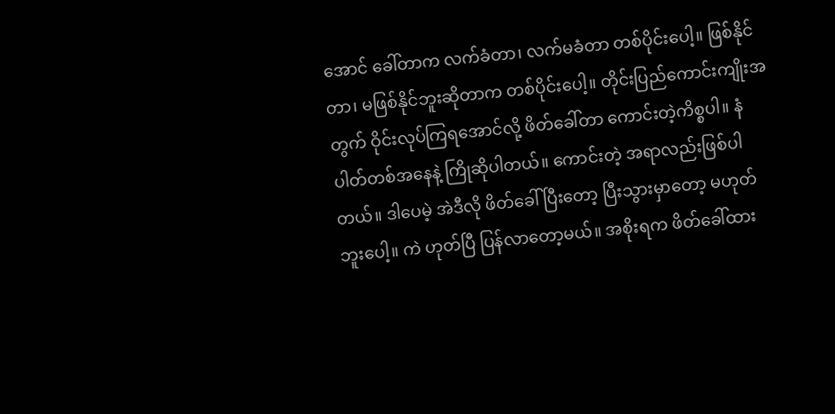အောင် ခေါ်တာက လက်ခံတာ၊ လက်မခံတာ တစ်ပိုင်းပေါ့။ ဖြစ်နိုင်တာ၊ မဖြစ်နိုင်ဘူးဆိုတာက တစ်ပိုင်းပေါ့။ တိုင်းပြည်ကောင်းကျိုးအတွက် ဝိုင်းလုပ်ကြရအောင်လို့ ဖိတ်ခေါ်တာ ကောင်းတဲ့ကိစ္စပါ။ နံပါတ်တစ်အနေနဲ့ ကြို‌ဆိုပါတယ်။ ကောင်းတဲ့ အရာလည်းဖြစ်ပါတယ်။ ဒါပေမဲ့ အဲဒီလို ဖိတ်ခေါ်ပြီးတော့ ပြီးသွားမှာတော့ မဟုတ်ဘူးပေါ့။ ကဲ ဟုတ်ပြီ ပြန်လာတော့မယ်။ အစိုးရက ဖိတ်ခေါ်ထား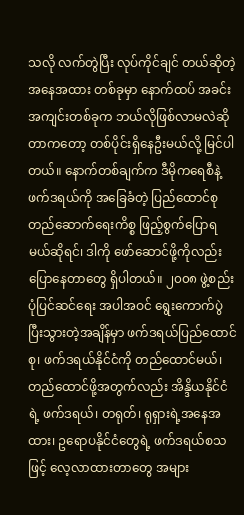သလို လက်တွဲပြီး လုပ်ကိုင်ချင် တယ်ဆိုတဲ့ အနေအထား တစ်ခုမှာ နောက်ထပ် အခင်းအကျင်းတစ်ခုက ဘယ်လိုဖြစ်လာမလဲ‌ဆိုတာကတော့ တစ်ပိုင်းရှိနေဦးမယ်လို့ မြင်ပါတယ်။ နောက်တစ်ချက်က ဒီမိုကရေစီနဲ့ ဖက်ဒရယ်ကို အခြေခံတဲ့ ပြည်ထောင်စု တည်ဆောက်ရေးကိစ္စ ဖြည့်စွက်ပြောရမယ်ဆိုရင်၊ ဒါကို ဖော်ဆောင်ဖို့ကိုလည်း ပြောနေတာတွေ ရှိပါတယ်။ ၂၀၀၈ ဖွဲ့စည်းပုံပြင်ဆင်ရေး အပါအဝင် ရွေးကောက်ပွဲပြီးသွားတဲ့အချိန်မှာ ဖက်ဒရယ်ပြည်ထောင်စု၊ ဖက်ဒရယ်နိုင်ငံကို တည်‌ထောင်မယ်၊ တည်ထောင်ဖို့အတွက်လည်း အိန္ဒိယနိုင်ငံရဲ့ ဖက်ဒရယ်၊ တရုတ်၊ ရုရှားရဲ့အနေအထား၊ ဥရောပနိုင်ငံတွေရဲ့ ဖက်ဒရယ်စသဖြင့် လေ့လာထားတာတွေ အများ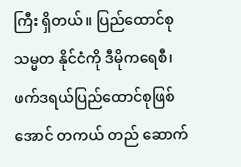ကြီး ရှိတယ်။ ပြည်ထောင်စုသမ္မတ နိုင်ငံကို ဒီမိုကရေစီ၊ ဖက်ဒရယ်ပြည်ထောင်စုဖြစ်အောင် တကယ် တည် ဆောက်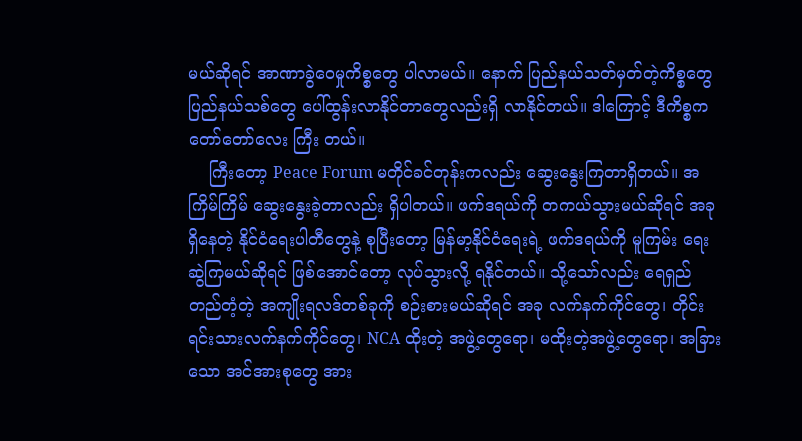မယ်‌ဆိုရင် အာဏာခွဲဝေမှုကိစ္စ‌တွေ ပါလာမယ်။ နောက် ပြည်နယ်သတ်မှတ်တဲ့ကိစ္စတွေ ပြည်နယ်သစ်တွေ ပေါ်ထွန်းလာနိုင်တာ‌တွေလည်းရှိ လာနိုင်တယ်။ ဒါကြောင့် ဒီကိစ္စက တော်တော်လေး ကြီး တယ်။
    ကြီးတော့ Peace Forum မတိုင်ခင်တုန်းကလည်း ဆွေးနွေးကြတာရှိတယ်။ အကြိမ်ကြိမ် ဆွေးနွေးခဲ့တာလည်း ရှိပါတယ်။ ဖက်ဒရယ်ကို တကယ်သွားမယ်ဆိုရင် အခုရှိနေတဲ့ နိုင်ငံရေးပါတီတွေနဲ့ စုပြီးတော့ မြန်မာ့နိုင်ငံရေးရဲ့ ဖက်ဒရယ်ကို မူကြမ်း ရေးဆွဲကြမယ်ဆိုရင် ဖြစ်အောင်တော့ လုပ်သွားလို့ ရနိုင်တယ်။ သို့သော်လည်း ရေရှည်တည်တံ့တဲ့ အကျိုးရလဒ်တစ်ခုကို စဉ်းစားမယ်ဆိုရင် အခု လက်နက်ကိုင်တွေ၊ တိုင်းရင်းသားလက်နက်ကိုင်တွေ၊ NCA ထိုးတဲ့ အဖွဲ့တွေရော၊ မထိုးတဲ့အဖွဲ့တွေရော၊ အခြားသော အင်အားစုတွေ အား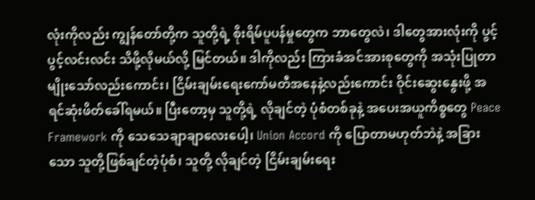လုံးကိုလည်း ကျွန်တော်တို့က သူတို့ရဲ့ စိုးရိမ်ပူပန်မှုတွေက ဘာတွေလဲ၊ ဒါတွေအားလုံးကို ပွင့်ပွင့်လင်းလင်း သိဖို့လိုမယ်လို့ မြင်တယ်။ ဒါကိုလည်း ကြားခံအင်အားစုတွေကို အသုံးပြုတာမျိုး‌သော်လည်းကောင်း၊ ငြိမ်းချမ်းရေးကော်မတီအနေနဲ့လည်းကောင်း ဝိုင်းဆွေးနွေးဖို့ အရင်ဆုံးဖိတ်ခေါ်ရမယ်။ ပြီးတော့မှ သူတို့ရဲ့ လိုချင်တဲ့ ပုံစံတစ်ခုနဲ့ အပေးအယူကိစ္စတွေ Peace Framework ကို သေသေချာချာလေးပေါ့၊ Union Accord ကို ပြောတာမဟုတ်ဘဲနဲ့ အခြားသော သူတို့ဖြစ်ချင်တဲ့ပုံစံ၊ သူတို့ လိုချင်တဲ့ ငြိမ်းချမ်းရေး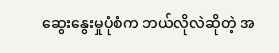ဆွေးနွေးမှုပုံစံက ဘယ်လိုလဲဆိုတဲ့ အ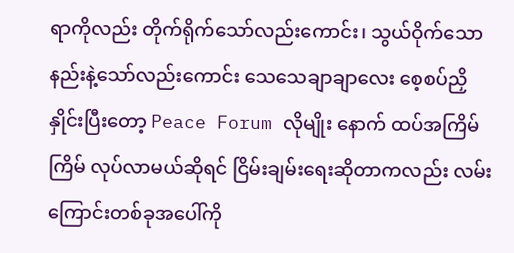ရာကိုလည်း တိုက်ရိုက်သော်လည်း‌ကောင်း၊ သွယ်ဝိုက်သော နည်းနဲ့သော်လည်းကောင်း သေသေချာချာလေး စေ့စပ်ညှိနှိုင်းပြီးတော့ Peace Forum လိုမျိုး‌ နောက် ထပ်အကြိမ်ကြိမ် လုပ်လာမယ်ဆိုရင် ငြိမ်းချမ်းရေးဆိုတာကလည်း လမ်းကြောင်းတစ်ခုအပေါ်ကို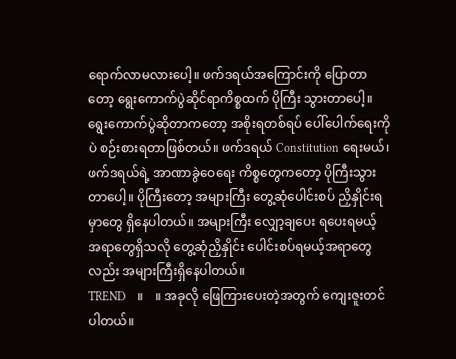ရောက်လာမလားပေါ့။ ဖက်ဒရယ်အကြောင်းကို ပြောတာတော့ ရွေးကောက်ပွဲဆိုင်ရာကိစ္စထက် ပိုကြီး သွားတာပေါ့။ ရွေး‌ကောက်ပွဲဆိုတာကတော့ အစိုးရတစ်ရပ် ပေါ်ပေါက်ရေးကိုပဲ စဉ်းစားရတာဖြစ်တယ်။ ဖက်ဒရယ် Constitution ရေးမယ်၊ ဖက်ဒရယ်ရဲ့ အာဏာခွဲဝေရေး ကိစ္စတွေကတော့ ပိုကြီးသွားတာပေါ့။ ပိုကြီးတော့ အများကြီး တွေ့ဆုံပေါင်းစပ် ညှိနှိုင်းရမှာတွေ ရှိနေပါတယ်။ အများကြီး လျှော့ချပေး ရပေးရမယ့် အရာတွေရှိသလို တွေ့ဆုံညှိနှိုင်း ပေါင်းစပ်ရမယ့်အရာတွေလည်း အများကြီးရှိနေပါတယ်။
TREND    ။    ။ အခုလို ဖြေကြားပေးတဲ့အတွက် ကျေးဇူးတင်ပါတယ်။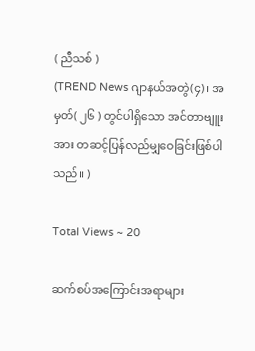( ညီသစ် )
(TREND News ဂျာနယ်အတွဲ(၄)၊ အမှတ်( ၂၆ ) တွင်ပါရှိသော အင်တာဗျူးအား တဆင့်ပြန်လည်မျှဝေခြင်းဖြစ်ပါသည်။ )

Total Views ~ 20

ဆက်စပ်အကြောင်းအရာများ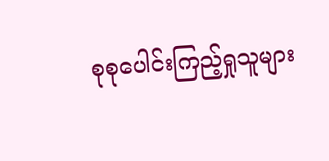စုစုပေါင်းကြည့်ရှုသူများ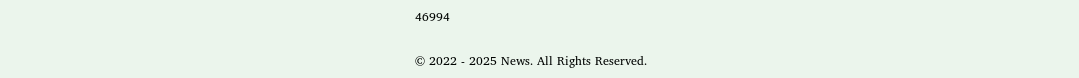46994

© 2022 - 2025 News. All Rights Reserved.